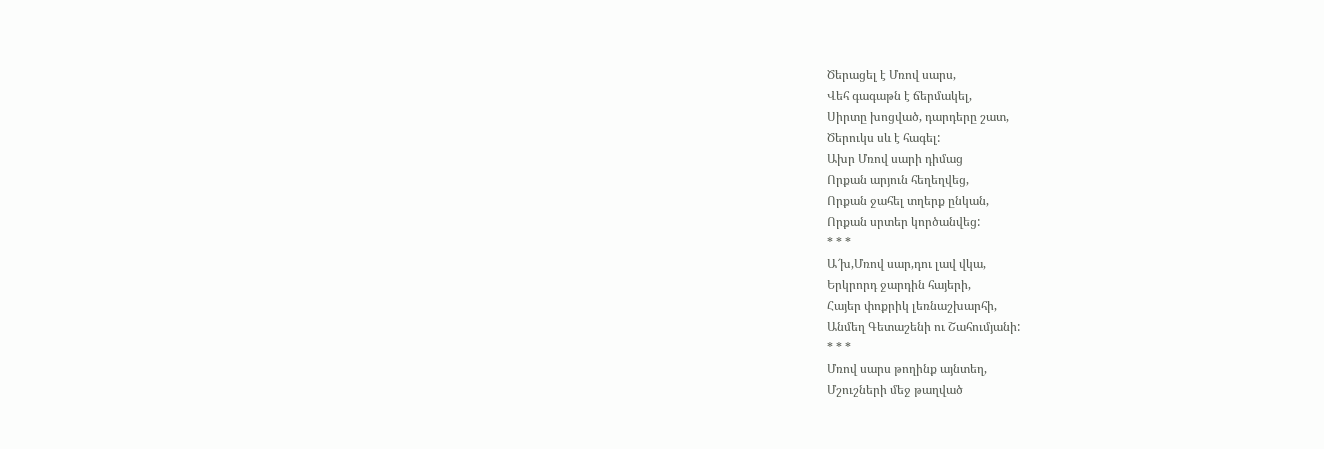Ծերացել է Մռով սարս,
Վեհ գագաթն է ճերմակել,
Սիրտը խոցված, դարդերը շատ,
Ծերուկս սև է հագել:
Ախր Մռով սարի դիմաց
Որքան արյուն հեղեղվեց,
Որքան ջահել տղերք ընկան,
Որքան սրտեր կործանվեց:
* * *
Ա՜խ,Մռով սար,դու լավ վկա,
Երկրորդ ջարդին հայերի,
Հայեր փոքրիկ լեռնաշխարհի,
Անմեղ Գետաշենի ու Շահումյանի:
* * *
Մռով սարս թողինք այնտեղ,
Մշուշների մեջ թաղված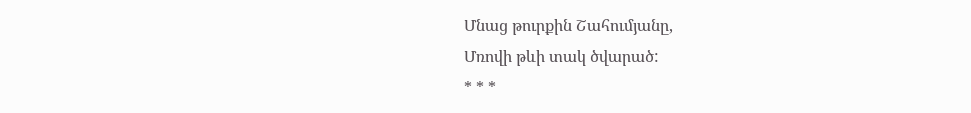Մնաց թուրքին Շահումյանը,
Մռովի թևի տակ ծվարած:
* * *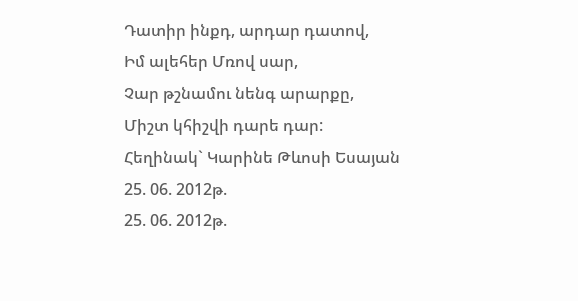Դատիր ինքդ, արդար դատով,
Իմ ալեհեր Մռով սար,
Չար թշնամու նենգ արարքը,
Միշտ կհիշվի դարե դար:
Հեղինակ` Կարինե Թևոսի Եսայան
25. 06. 2012թ.
25. 06. 2012թ.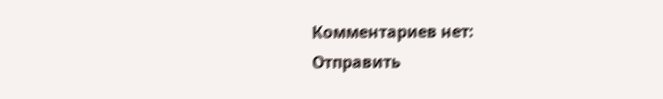Комментариев нет:
Отправить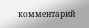комментарий